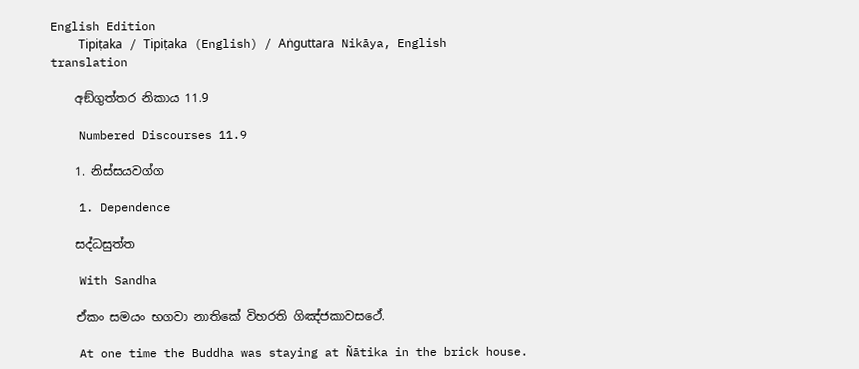English Edition
    Tipiṭaka / Tipiṭaka (English) / Aṅguttara Nikāya, English translation

    අඞ්ගුත්තර නිකාය 11.9

    Numbered Discourses 11.9

    1. නිස්සයවග්ග

    1. Dependence

    සද්ධසුත්ත

    With Sandha

    ඒකං සමයං භගවා නාතිකේ විහරති ගිඤ්ජකාවසථේ.

    At one time the Buddha was staying at Ñātika in the brick house.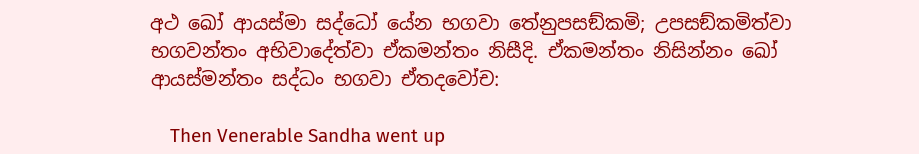අථ ඛෝ ආයස්මා සද්ධෝ යේන භගවා තේනුපසඞ්කමි; උපසඞ්කමිත්වා භගවන්තං අභිවාදේත්වා ඒකමන්තං නිසීදි. ඒකමන්තං නිසින්නං ඛෝ ආයස්මන්තං සද්ධං භගවා ඒතදවෝච:

    Then Venerable Sandha went up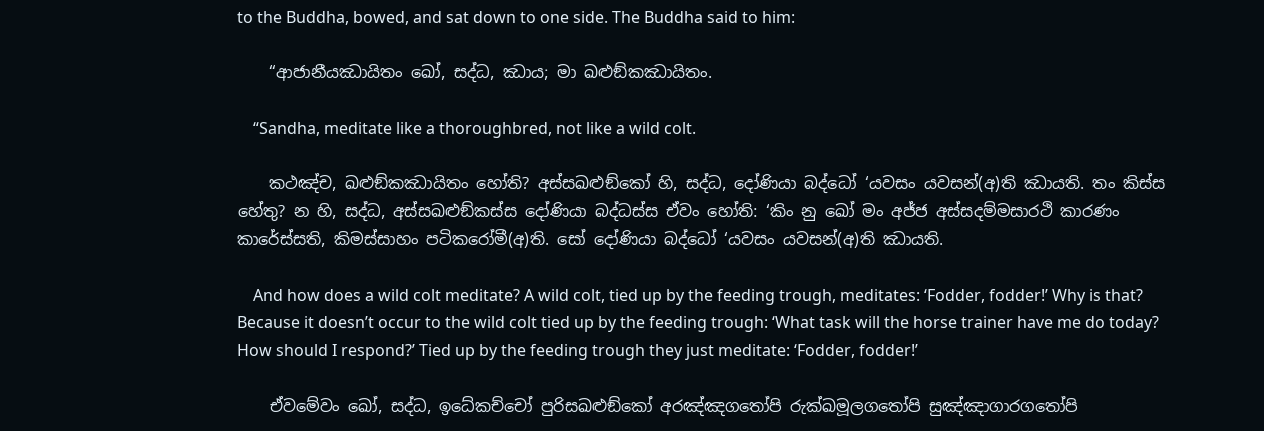to the Buddha, bowed, and sat down to one side. The Buddha said to him:

    “ආජානීයඣායිතං ඛෝ, සද්ධ, ඣාය; මා ඛළුඞ්කඣායිතං.

    “Sandha, meditate like a thoroughbred, not like a wild colt.

    කථඤ්ච, ඛළුඞ්කඣායිතං හෝති? අස්සඛළුඞ්කෝ හි, සද්ධ, දෝණියා බද්ධෝ ‘යවසං යවසන්(අ)ති ඣායති. තං කිස්ස හේතු? න හි, සද්ධ, අස්සඛළුඞ්කස්ස දෝණියා බද්ධස්ස ඒවං හෝති: ‘කිං නු ඛෝ මං අජ්ජ අස්සදම්මසාරථි කාරණං කාරේස්සති, කිමස්සාහං පටිකරෝමී(අ)ති. සෝ දෝණියා බද්ධෝ ‘යවසං යවසන්(අ)ති ඣායති.

    And how does a wild colt meditate? A wild colt, tied up by the feeding trough, meditates: ‘Fodder, fodder!’ Why is that? Because it doesn’t occur to the wild colt tied up by the feeding trough: ‘What task will the horse trainer have me do today? How should I respond?’ Tied up by the feeding trough they just meditate: ‘Fodder, fodder!’

    ඒවමේවං ඛෝ, සද්ධ, ඉධේකච්චෝ පුරිසඛළුඞ්කෝ අරඤ්ඤගතෝපි රුක්ඛමූලගතෝපි සුඤ්ඤාගාරගතෝපි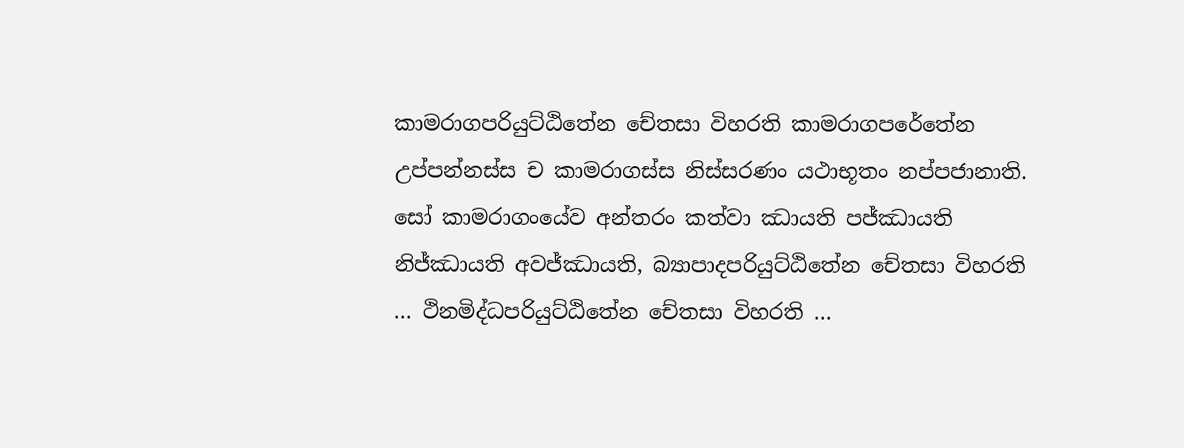කාමරාගපරියුට්ඨිතේන චේතසා විහරති කාමරාගපරේතේන උප්පන්නස්ස ච කාමරාගස්ස නිස්සරණං යථාභූතං නප්පජානාති. සෝ කාමරාගංයේව අන්තරං කත්වා ඣායති පජ්ඣායති නිජ්ඣායති අවජ්ඣායති, බ්‍යාපාදපරියුට්ඨිතේන චේතසා විහරති … ථිනමිද්ධපරියුට්ඨිතේන චේතසා විහරති …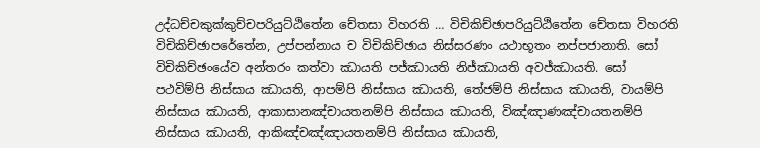උද්ධච්චකුක්කුච්චපරියුට්ඨිතේන චේතසා විහරති … විචිකිච්ඡාපරියුට්ඨිතේන චේතසා විහරති විචිකිච්ඡාපරේතේන, උප්පන්නාය ච විචිකිච්ඡාය නිස්සරණං යථාභූතං නප්පජානාති. සෝ විචිකිච්ඡංයේව අන්තරං කත්වා ඣායති පජ්ඣායති නිජ්ඣායති අවජ්ඣායති. සෝ පථවිම්පි නිස්සාය ඣායති, ආපම්පි නිස්සාය ඣායති, තේජම්පි නිස්සාය ඣායති, වායම්පි නිස්සාය ඣායති, ආකාසානඤ්චායතනම්පි නිස්සාය ඣායති, විඤ්ඤාණඤ්චායතනම්පි නිස්සාය ඣායති, ආකිඤ්චඤ්ඤායතනම්පි නිස්සාය ඣායති,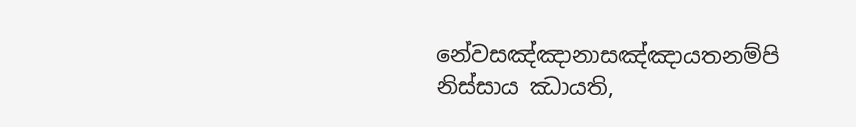නේවසඤ්ඤානාසඤ්ඤායතනම්පි නිස්සාය ඣායති,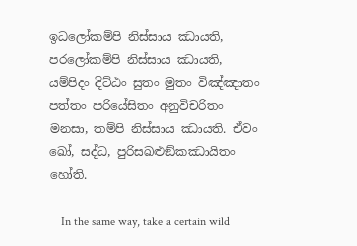ඉධලෝකම්පි නිස්සාය ඣායති, පරලෝකම්පි නිස්සාය ඣායති, යම්පිදං දිට්ඨං සුතං මුතං විඤ්ඤාතං පත්තං පරියේසිතං අනුවිචරිතං මනසා, තම්පි නිස්සාය ඣායති. ඒවං ඛෝ, සද්ධ, පුරිසඛළුඞ්කඣායිතං හෝති.

    In the same way, take a certain wild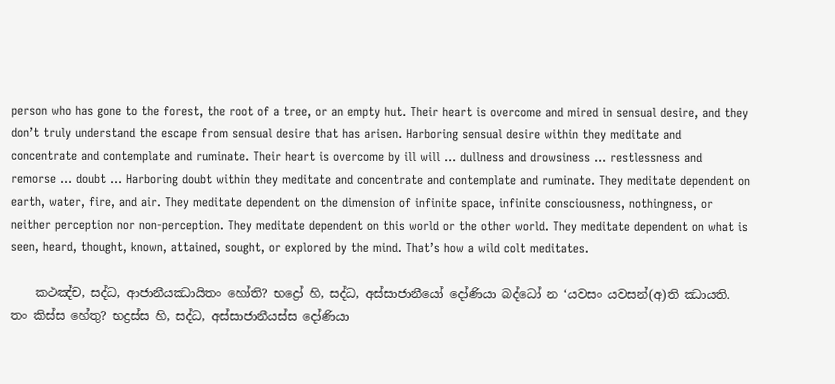person who has gone to the forest, the root of a tree, or an empty hut. Their heart is overcome and mired in sensual desire, and they don’t truly understand the escape from sensual desire that has arisen. Harboring sensual desire within they meditate and concentrate and contemplate and ruminate. Their heart is overcome by ill will … dullness and drowsiness … restlessness and remorse … doubt … Harboring doubt within they meditate and concentrate and contemplate and ruminate. They meditate dependent on earth, water, fire, and air. They meditate dependent on the dimension of infinite space, infinite consciousness, nothingness, or neither perception nor non-perception. They meditate dependent on this world or the other world. They meditate dependent on what is seen, heard, thought, known, attained, sought, or explored by the mind. That’s how a wild colt meditates.

    කථඤ්ච, සද්ධ, ආජානීයඣායිතං හෝති? භද්‍රෝ හි, සද්ධ, අස්සාජානීයෝ දෝණියා බද්ධෝ න ‘යවසං යවසන්(අ)ති ඣායති. තං කිස්ස හේතු? භද්‍රස්ස හි, සද්ධ, අස්සාජානීයස්ස දෝණියා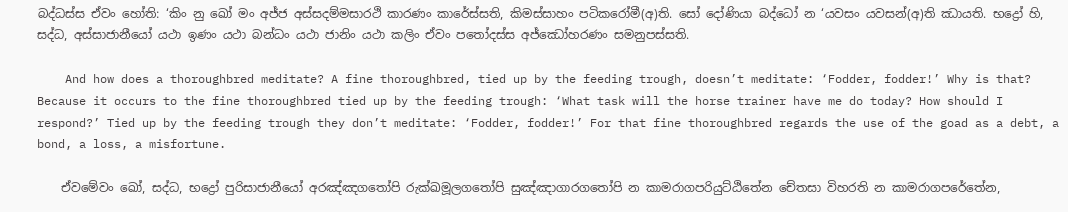බද්ධස්ස ඒවං හෝති: ‘කිං නු ඛෝ මං අජ්ජ අස්සදම්මසාරථි කාරණං කාරේස්සති, කිමස්සාහං පටිකරෝමී(අ)ති. සෝ දෝණියා බද්ධෝ න ‘යවසං යවසන්(අ)ති ඣායති. භද්‍රෝ හි, සද්ධ, අස්සාජානීයෝ යථා ඉණං යථා බන්ධං යථා ජානිං යථා කලිං ඒවං පතෝදස්ස අජ්ඣෝහරණං සමනුපස්සති.

    And how does a thoroughbred meditate? A fine thoroughbred, tied up by the feeding trough, doesn’t meditate: ‘Fodder, fodder!’ Why is that? Because it occurs to the fine thoroughbred tied up by the feeding trough: ‘What task will the horse trainer have me do today? How should I respond?’ Tied up by the feeding trough they don’t meditate: ‘Fodder, fodder!’ For that fine thoroughbred regards the use of the goad as a debt, a bond, a loss, a misfortune.

    ඒවමේවං ඛෝ, සද්ධ, භද්‍රෝ පුරිසාජානීයෝ අරඤ්ඤගතෝපි රුක්ඛමූලගතෝපි සුඤ්ඤාගාරගතෝපි න කාමරාගපරියුට්ඨිතේන චේතසා විහරති න කාමරාගපරේතේන,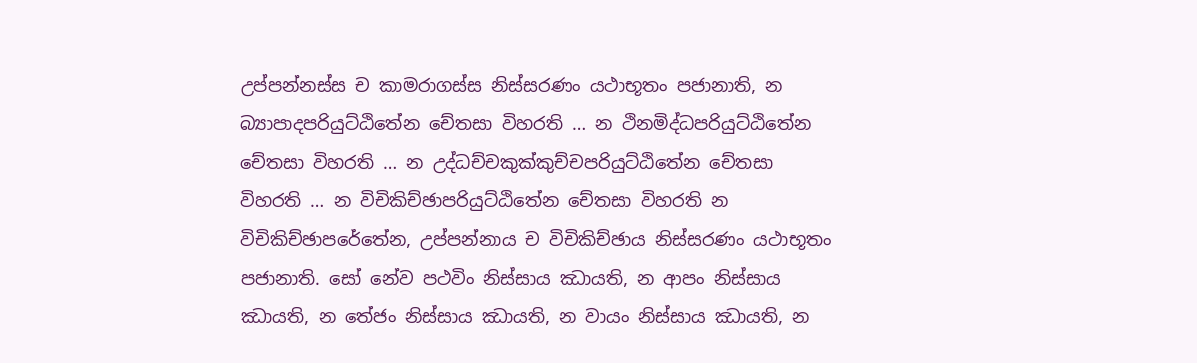උප්පන්නස්ස ච කාමරාගස්ස නිස්සරණං යථාභූතං පජානාති, න බ්‍යාපාදපරියුට්ඨිතේන චේතසා විහරති … න ථිනමිද්ධපරියුට්ඨිතේන චේතසා විහරති … න උද්ධච්චකුක්කුච්චපරියුට්ඨිතේන චේතසා විහරති … න විචිකිච්ඡාපරියුට්ඨිතේන චේතසා විහරති න විචිකිච්ඡාපරේතේන, උප්පන්නාය ච විචිකිච්ඡාය නිස්සරණං යථාභූතං පජානාති. සෝ නේව පථවිං නිස්සාය ඣායති, න ආපං නිස්සාය ඣායති, න තේජං නිස්සාය ඣායති, න වායං නිස්සාය ඣායති, න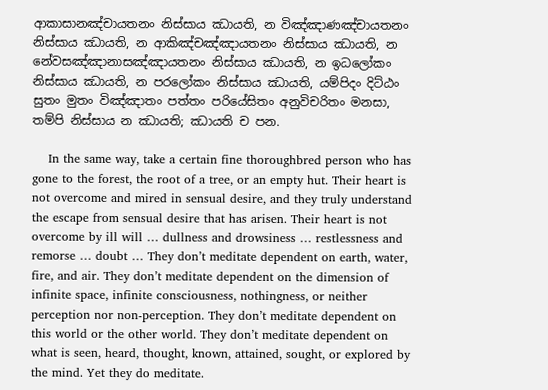ආකාසානඤ්චායතනං නිස්සාය ඣායති, න විඤ්ඤාණඤ්චායතනං නිස්සාය ඣායති, න ආකිඤ්චඤ්ඤායතනං නිස්සාය ඣායති, න නේවසඤ්ඤානාසඤ්ඤායතනං නිස්සාය ඣායති, න ඉධලෝකං නිස්සාය ඣායති, න පරලෝකං නිස්සාය ඣායති, යම්පිදං දිට්ඨං සුතං මුතං විඤ්ඤාතං පත්තං පරියේසිතං අනුවිචරිතං මනසා, තම්පි නිස්සාය න ඣායති; ඣායති ච පන.

    In the same way, take a certain fine thoroughbred person who has gone to the forest, the root of a tree, or an empty hut. Their heart is not overcome and mired in sensual desire, and they truly understand the escape from sensual desire that has arisen. Their heart is not overcome by ill will … dullness and drowsiness … restlessness and remorse … doubt … They don’t meditate dependent on earth, water, fire, and air. They don’t meditate dependent on the dimension of infinite space, infinite consciousness, nothingness, or neither perception nor non-perception. They don’t meditate dependent on this world or the other world. They don’t meditate dependent on what is seen, heard, thought, known, attained, sought, or explored by the mind. Yet they do meditate.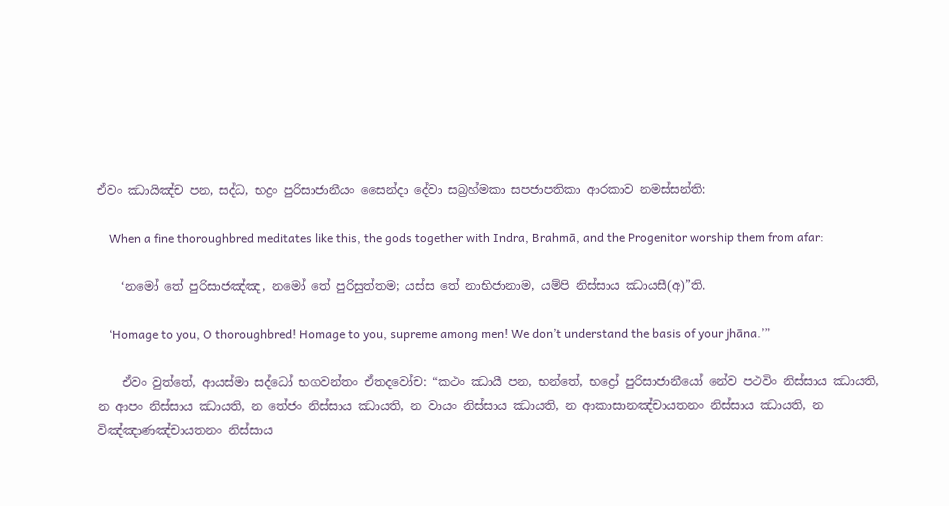ඒවං ඣායිඤ්ච පන, සද්ධ, භද්‍රං පුරිසාජානීයං සෛන්දා දේවා සබ්‍රහ්මකා සපජාපතිකා ආරකාව නමස්සන්ති:

    When a fine thoroughbred meditates like this, the gods together with Indra, Brahmā, and the Progenitor worship them from afar:

    ‘නමෝ තේ පුරිසාජඤ්ඤ, නමෝ තේ පුරිසුත්තම; යස්ස තේ නාභිජානාම, යම්පි නිස්සාය ඣායසී(අ)”ති.

    ‘Homage to you, O thoroughbred! Homage to you, supreme among men! We don’t understand the basis of your jhāna.’”

    ඒවං වුත්තේ, ආයස්මා සද්ධෝ භගවන්තං ඒතදවෝච: “කථං ඣායී පන, භන්තේ, භද්‍රෝ පුරිසාජානීයෝ නේව පථවිං නිස්සාය ඣායති, න ආපං නිස්සාය ඣායති, න තේජං නිස්සාය ඣායති, න වායං නිස්සාය ඣායති, න ආකාසානඤ්චායතනං නිස්සාය ඣායති, න විඤ්ඤාණඤ්චායතනං නිස්සාය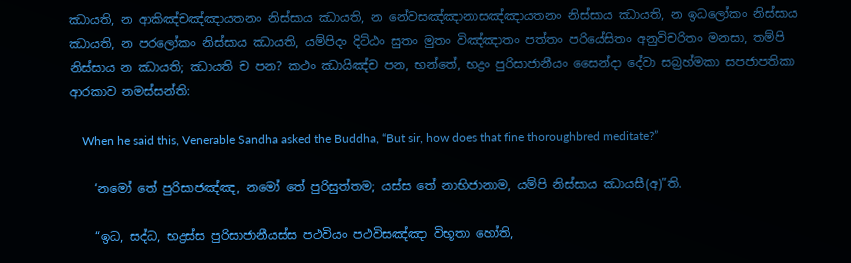ඣායති, න ආකිඤ්චඤ්ඤායතනං නිස්සාය ඣායති, න නේවසඤ්ඤානාසඤ්ඤායතනං නිස්සාය ඣායති, න ඉධලෝකං නිස්සාය ඣායති, න පරලෝකං නිස්සාය ඣායති, යම්පිදං දිට්ඨං සුතං මුතං විඤ්ඤාතං පත්තං පරියේසිතං අනුවිචරිතං මනසා, තම්පි නිස්සාය න ඣායති; ඣායති ච පන? කථං ඣායිඤ්ච පන, භන්තේ, භද්‍රං පුරිසාජානීයං සෛන්දා දේවා සබ්‍රහ්මකා සපජාපතිකා ආරකාව නමස්සන්ති:

    When he said this, Venerable Sandha asked the Buddha, “But sir, how does that fine thoroughbred meditate?”

    ‘නමෝ තේ පුරිසාජඤ්ඤ, නමෝ තේ පුරිසුත්තම; යස්ස තේ නාභිජානාම, යම්පි නිස්සාය ඣායසී(අ)”ති.

    “ඉධ, සද්ධ, භද්‍රස්ස පුරිසාජානීයස්ස පථවියං පථවිසඤ්ඤා විභූතා හෝති,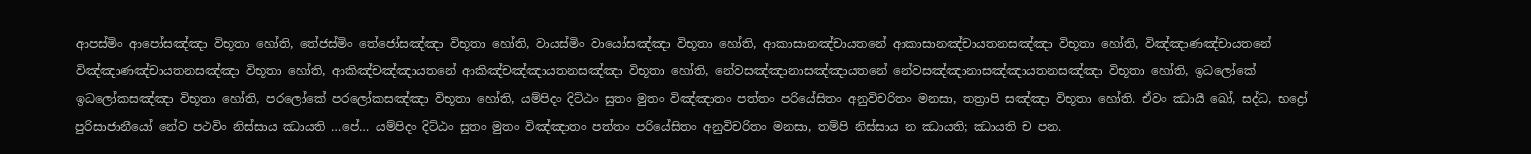ආපස්මිං ආපෝසඤ්ඤා විභූතා හෝති, තේජස්මිං තේජෝසඤ්ඤා විභූතා හෝති, වායස්මිං වායෝසඤ්ඤා විභූතා හෝති, ආකාසානඤ්චායතනේ ආකාසානඤ්චායතනසඤ්ඤා විභූතා හෝති, විඤ්ඤාණඤ්චායතනේ විඤ්ඤාණඤ්චායතනසඤ්ඤා විභූතා හෝති, ආකිඤ්චඤ්ඤායතනේ ආකිඤ්චඤ්ඤායතනසඤ්ඤා විභූතා හෝති, නේවසඤ්ඤානාසඤ්ඤායතනේ නේවසඤ්ඤානාසඤ්ඤායතනසඤ්ඤා විභූතා හෝති, ඉධලෝකේ ඉධලෝකසඤ්ඤා විභූතා හෝති, පරලෝකේ පරලෝකසඤ්ඤා විභූතා හෝති, යම්පිදං දිට්ඨං සුතං මුතං විඤ්ඤාතං පත්තං පරියේසිතං අනුවිචරිතං මනසා, තත්‍රාපි සඤ්ඤා විභූතා හෝති. ඒවං ඣායී ඛෝ, සද්ධ, භද්‍රෝ පුරිසාජානීයෝ නේව පථවිං නිස්සාය ඣායති …පේ… යම්පිදං දිට්ඨං සුතං මුතං විඤ්ඤාතං පත්තං පරියේසිතං අනුවිචරිතං මනසා, තම්පි නිස්සාය න ඣායති; ඣායති ච පන.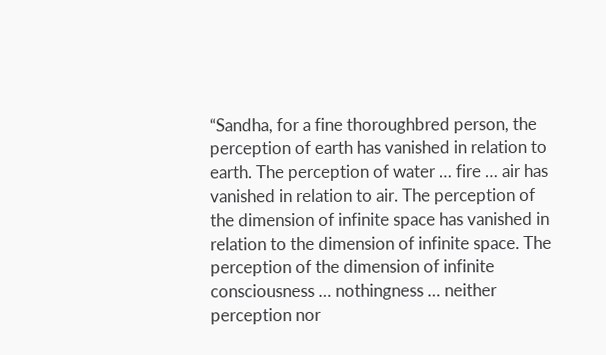“Sandha, for a fine thoroughbred person, the perception of earth has vanished in relation to earth. The perception of water … fire … air has vanished in relation to air. The perception of the dimension of infinite space has vanished in relation to the dimension of infinite space. The perception of the dimension of infinite consciousness … nothingness … neither perception nor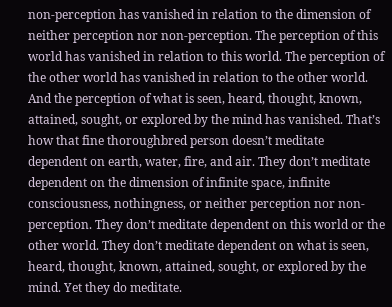non-perception has vanished in relation to the dimension of neither perception nor non-perception. The perception of this world has vanished in relation to this world. The perception of the other world has vanished in relation to the other world. And the perception of what is seen, heard, thought, known, attained, sought, or explored by the mind has vanished. That’s how that fine thoroughbred person doesn’t meditate dependent on earth, water, fire, and air. They don’t meditate dependent on the dimension of infinite space, infinite consciousness, nothingness, or neither perception nor non-perception. They don’t meditate dependent on this world or the other world. They don’t meditate dependent on what is seen, heard, thought, known, attained, sought, or explored by the mind. Yet they do meditate.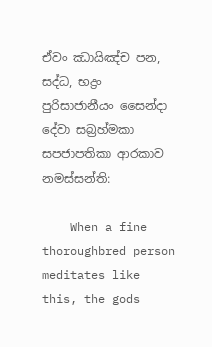ඒවං ඣායිඤ්ච පන, සද්ධ, භද්‍රං පුරිසාජානීයං සෛන්දා දේවා සබ්‍රහ්මකා සපජාපතිකා ආරකාව නමස්සන්ති:

    When a fine thoroughbred person meditates like this, the gods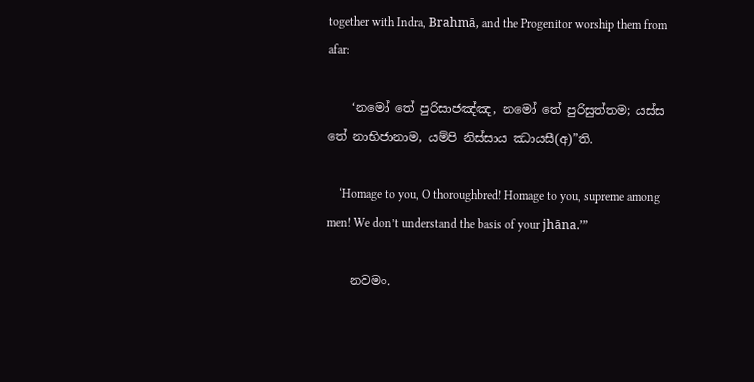together with Indra, Brahmā, and the Progenitor worship them from afar:

    ‘නමෝ තේ පුරිසාජඤ්ඤ, නමෝ තේ පුරිසුත්තම; යස්ස තේ නාභිජානාම, යම්පි නිස්සාය ඣායසී(අ)”ති.

    ‘Homage to you, O thoroughbred! Homage to you, supreme among men! We don’t understand the basis of your jhāna.’”

    නවමං.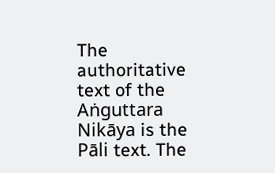The authoritative text of the Aṅguttara Nikāya is the Pāli text. The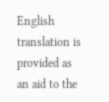English translation is provided as an aid to the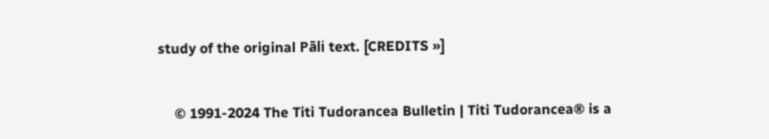study of the original Pāli text. [CREDITS »]


    © 1991-2024 The Titi Tudorancea Bulletin | Titi Tudorancea® is a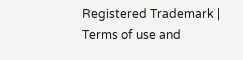Registered Trademark | Terms of use and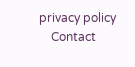privacy policy
    Contact